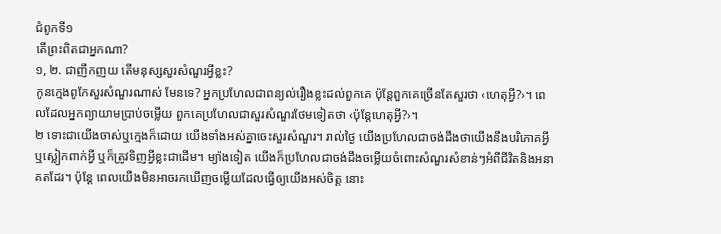ជំពូកទី១
តើព្រះពិតជាអ្នកណា?
១, ២. ជាញឹកញយ តើមនុស្សសួរសំណួរអ្វីខ្លះ?
កូនក្មេងពូកែសួរសំណួរណាស់ មែនទេ? អ្នកប្រហែលជាពន្យល់រឿងខ្លះដល់ពួកគេ ប៉ុន្តែពួកគេច្រើនតែសួរថា ‹ហេតុអ្វី?›។ ពេលដែលអ្នកព្យាយាមប្រាប់ចម្លើយ ពួកគេប្រហែលជាសួរសំណួរថែមទៀតថា ‹ប៉ុន្តែហេតុអ្វី?›។
២ ទោះជាយើងចាស់ឬក្មេងក៏ដោយ យើងទាំងអស់គ្នាចេះសួរសំណួរ។ រាល់ថ្ងៃ យើងប្រហែលជាចង់ដឹងថាយើងនឹងបរិភោគអ្វី ឬស្លៀកពាក់អ្វី ឬក៏ត្រូវទិញអ្វីខ្លះជាដើម។ ម្យ៉ាងទៀត យើងក៏ប្រហែលជាចង់ដឹងចម្លើយចំពោះសំណួរសំខាន់ៗអំពីជីវិតនិងអនាគតដែរ។ ប៉ុន្តែ ពេលយើងមិនអាចរកឃើញចម្លើយដែលធ្វើឲ្យយើងអស់ចិត្ត នោះ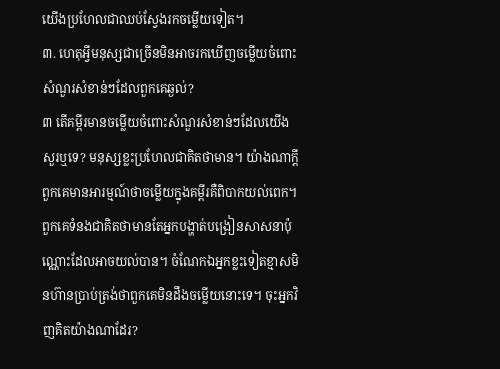យើងប្រហែលជាឈប់ស្វែងរកចម្លើយទៀត។
៣. ហេតុអ្វីមនុស្សជាច្រើនមិនអាចរកឃើញចម្លើយចំពោះសំណួរសំខាន់ៗដែលពួកគេឆ្ងល់?
៣ តើគម្ពីរមានចម្លើយចំពោះសំណួរសំខាន់ៗដែលយើងសួរឬទេ? មនុស្សខ្លះប្រហែលជាគិតថាមាន។ យ៉ាងណាក្ដី ពួកគេមានអារម្មណ៍ថាចម្លើយក្នុងគម្ពីរគឺពិបាកយល់ពេក។ ពួកគេទំនងជាគិតថាមានតែអ្នកបង្ហាត់បង្រៀនសាសនាប៉ុណ្ណោះដែលអាចយល់បាន។ ចំណែកឯអ្នកខ្លះទៀតខ្មាសមិនហ៊ានប្រាប់ត្រង់ថាពួកគេមិនដឹងចម្លើយនោះទេ។ ចុះអ្នកវិញគិតយ៉ាងណាដែរ?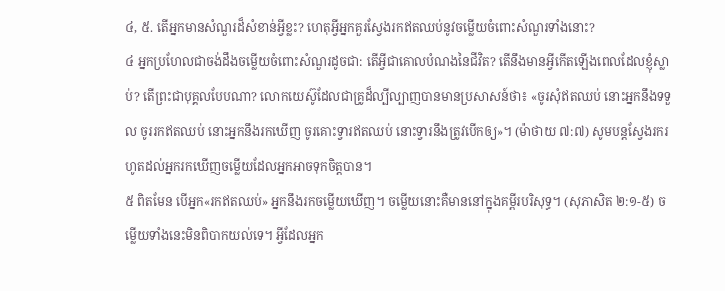៤, ៥. តើអ្នកមានសំណួរដ៏សំខាន់អ្វីខ្លះ? ហេតុអ្វីអ្នកគួរស្វែងរកឥតឈប់នូវចម្លើយចំពោះសំណួរទាំងនោះ?
៤ អ្នកប្រហែលជាចង់ដឹងចម្លើយចំពោះសំណួរដូចជា: តើអ្វីជាគោលបំណងនៃជីវិត? តើនឹងមានអ្វីកើតឡើងពេលដែលខ្ញុំស្លាប់? តើព្រះជាបុគ្គលបែបណា? លោកយេស៊ូដែលជាគ្រូដ៏ល្បីល្បាញបានមានប្រសាសន៍ថា៖ «ចូរសុំឥតឈប់ នោះអ្នកនឹងទទួល ចូររកឥតឈប់ នោះអ្នកនឹងរកឃើញ ចូរគោះទ្វារឥតឈប់ នោះទ្វារនឹងត្រូវបើកឲ្យ»។ (ម៉ាថាយ ៧:៧) សូមបន្តស្វែងរករហូតដល់អ្នករកឃើញចម្លើយដែលអ្នកអាចទុកចិត្តបាន។
៥ ពិតមែន បើអ្នក«រកឥតឈប់» អ្នកនឹងរកចម្លើយឃើញ។ ចម្លើយនោះគឺមាននៅក្នុងគម្ពីរបរិសុទ្ធ។ (សុភាសិត ២:១-៥) ចម្លើយទាំងនេះមិនពិបាកយល់ទេ។ អ្វីដែលអ្នក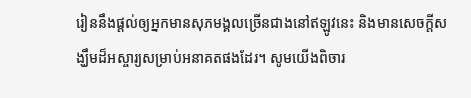រៀននឹងផ្ដល់ឲ្យអ្នកមានសុភមង្គលច្រើនជាងនៅឥឡូវនេះ និងមានសេចក្ដីសង្ឃឹមដ៏អស្ចារ្យសម្រាប់អនាគតផងដែរ។ សូមយើងពិចារ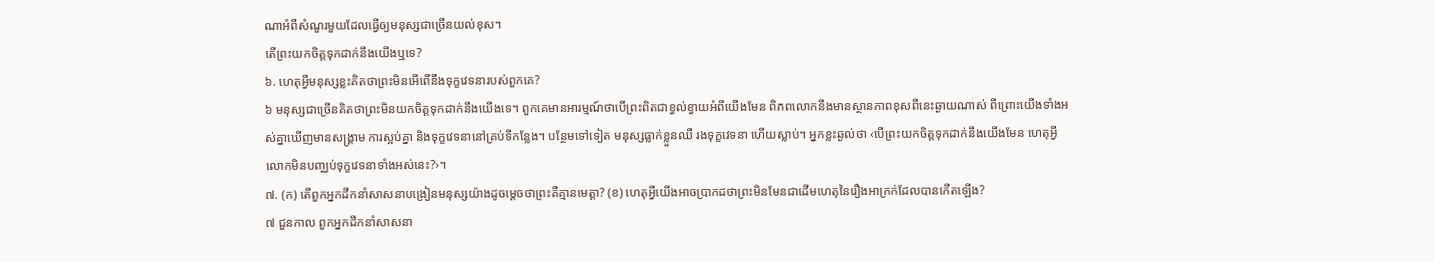ណាអំពីសំណួរមួយដែលធ្វើឲ្យមនុស្សជាច្រើនយល់ខុស។
តើព្រះយកចិត្តទុកដាក់នឹងយើងឬទេ?
៦. ហេតុអ្វីមនុស្សខ្លះគិតថាព្រះមិនអើពើនឹងទុក្ខវេទនារបស់ពួកគេ?
៦ មនុស្សជាច្រើនគិតថាព្រះមិនយកចិត្តទុកដាក់នឹងយើងទេ។ ពួកគេមានអារម្មណ៍ថាបើព្រះពិតជាខ្វល់ខ្វាយអំពីយើងមែន ពិភពលោកនឹងមានស្ថានភាពខុសពីនេះឆ្ងាយណាស់ ពីព្រោះយើងទាំងអស់គ្នាឃើញមានសង្គ្រាម ការស្អប់គ្នា និងទុក្ខវេទនានៅគ្រប់ទីកន្លែង។ បន្ថែមទៅទៀត មនុស្សធ្លាក់ខ្លួនឈឺ រងទុក្ខវេទនា ហើយស្លាប់។ អ្នកខ្លះឆ្ងល់ថា ‹បើព្រះយកចិត្តទុកដាក់នឹងយើងមែន ហេតុអ្វីលោកមិនបញ្ឈប់ទុក្ខវេទនាទាំងអស់នេះ?›។
៧. (ក) តើពួកអ្នកដឹកនាំសាសនាបង្រៀនមនុស្សយ៉ាងដូចម្ដេចថាព្រះគឺគ្មានមេត្ដា? (ខ) ហេតុអ្វីយើងអាចប្រាកដថាព្រះមិនមែនជាដើមហេតុនៃរឿងអាក្រក់ដែលបានកើតឡើង?
៧ ជួនកាល ពួកអ្នកដឹកនាំសាសនា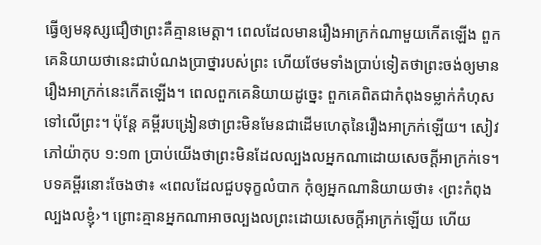ធ្វើឲ្យមនុស្សជឿថាព្រះគឺគ្មានមេត្ដា។ ពេលដែលមានរឿងអាក្រក់ណាមួយកើតឡើង ពួកគេនិយាយថានេះជាបំណងប្រាថ្នារបស់ព្រះ ហើយថែមទាំងប្រាប់ទៀតថាព្រះចង់ឲ្យមានរឿងអាក្រក់នេះកើតឡើង។ ពេលពួកគេនិយាយដូច្នេះ ពួកគេពិតជាកំពុងទម្លាក់កំហុសទៅលើព្រះ។ ប៉ុន្តែ គម្ពីរបង្រៀនថាព្រះមិនមែនជាដើមហេតុនៃរឿងអាក្រក់ឡើយ។ សៀវភៅយ៉ាកុប ១:១៣ ប្រាប់យើងថាព្រះមិនដែលល្បងលអ្នកណាដោយសេចក្ដីអាក្រក់ទេ។ បទគម្ពីរនោះចែងថា៖ «ពេលដែលជួបទុក្ខលំបាក កុំឲ្យអ្នកណានិយាយថា៖ ‹ព្រះកំពុងល្បងលខ្ញុំ›។ ព្រោះគ្មានអ្នកណាអាចល្បងលព្រះដោយសេចក្ដីអាក្រក់ឡើយ ហើយ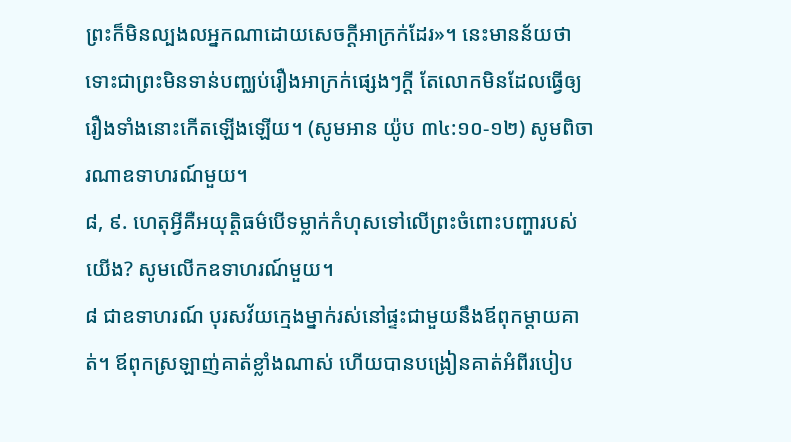ព្រះក៏មិនល្បងលអ្នកណាដោយសេចក្ដីអាក្រក់ដែរ»។ នេះមានន័យថា ទោះជាព្រះមិនទាន់បញ្ឈប់រឿងអាក្រក់ផ្សេងៗក្ដី តែលោកមិនដែលធ្វើឲ្យរឿងទាំងនោះកើតឡើងឡើយ។ (សូមអាន យ៉ូប ៣៤:១០-១២) សូមពិចារណាឧទាហរណ៍មួយ។
៨, ៩. ហេតុអ្វីគឺអយុត្ដិធម៌បើទម្លាក់កំហុសទៅលើព្រះចំពោះបញ្ហារបស់យើង? សូមលើកឧទាហរណ៍មួយ។
៨ ជាឧទាហរណ៍ បុរសវ័យក្មេងម្នាក់រស់នៅផ្ទះជាមួយនឹងឪពុកម្ដាយគាត់។ ឪពុកស្រឡាញ់គាត់ខ្លាំងណាស់ ហើយបានបង្រៀនគាត់អំពីរបៀប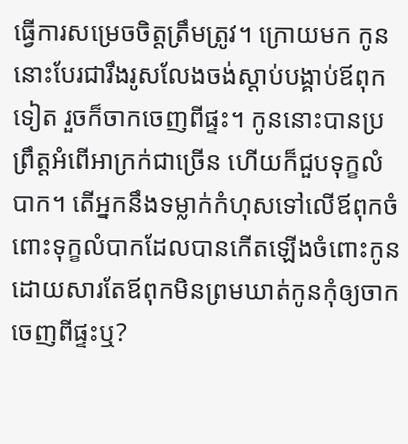ធ្វើការសម្រេចចិត្តត្រឹមត្រូវ។ ក្រោយមក កូននោះបែរជារឹងរូសលែងចង់ស្ដាប់បង្គាប់ឪពុកទៀត រួចក៏ចាកចេញពីផ្ទះ។ កូននោះបានប្រព្រឹត្តអំពើអាក្រក់ជាច្រើន ហើយក៏ជួបទុក្ខលំបាក។ តើអ្នកនឹងទម្លាក់កំហុសទៅលើឪពុកចំពោះទុក្ខលំបាកដែលបានកើតឡើងចំពោះកូន ដោយសារតែឪពុកមិនព្រមឃាត់កូនកុំឲ្យចាកចេញពីផ្ទះឬ?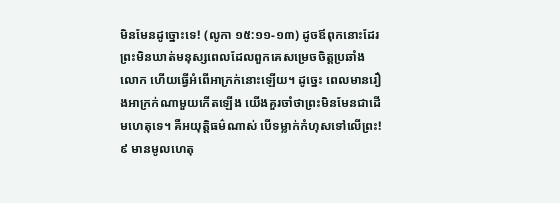មិនមែនដូច្នោះទេ! (លូកា ១៥:១១-១៣) ដូចឪពុកនោះដែរ ព្រះមិនឃាត់មនុស្សពេលដែលពួកគេសម្រេចចិត្តប្រឆាំងលោក ហើយធ្វើអំពើអាក្រក់នោះឡើយ។ ដូច្នេះ ពេលមានរឿងអាក្រក់ណាមួយកើតឡើង យើងគួរចាំថាព្រះមិនមែនជាដើមហេតុទេ។ គឺអយុត្ដិធម៌ណាស់ បើទម្លាក់កំហុសទៅលើព្រះ!
៩ មានមូលហេតុ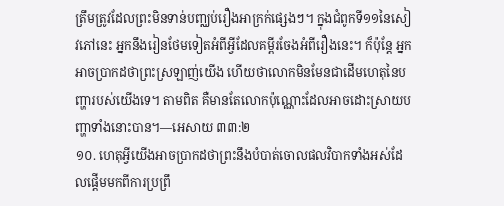ត្រឹមត្រូវដែលព្រះមិនទាន់បញ្ឈប់រឿងអាក្រក់ផ្សេងៗ។ ក្នុងជំពូកទី១១នៃសៀវភៅនេះ អ្នកនឹងរៀនថែមទៀតអំពីអ្វីដែលគម្ពីរចែងអំពីរឿងនេះ។ ក៏ប៉ុន្តែ អ្នកអាចប្រាកដថាព្រះស្រឡាញ់យើង ហើយថាលោកមិនមែនជាដើមហេតុនៃបញ្ហារបស់យើងទេ។ តាមពិត គឺមានតែលោកប៉ុណ្ណោះដែលអាចដោះស្រាយបញ្ហាទាំងនោះបាន។—អេសាយ ៣៣:២
១០. ហេតុអ្វីយើងអាចប្រាកដថាព្រះនឹងបំបាត់ចោលផលវិបាកទាំងអស់ដែលផ្ដើមមកពីការប្រព្រឹ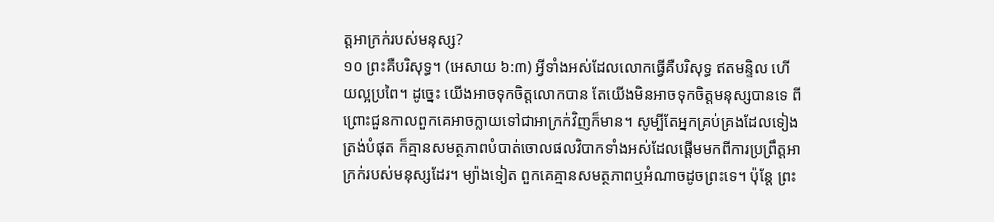ត្តអាក្រក់របស់មនុស្ស?
១០ ព្រះគឺបរិសុទ្ធ។ (អេសាយ ៦:៣) អ្វីទាំងអស់ដែលលោកធ្វើគឺបរិសុទ្ធ ឥតមន្ទិល ហើយល្អប្រពៃ។ ដូច្នេះ យើងអាចទុកចិត្តលោកបាន តែយើងមិនអាចទុកចិត្តមនុស្សបានទេ ពីព្រោះជួនកាលពួកគេអាចក្លាយទៅជាអាក្រក់វិញក៏មាន។ សូម្បីតែអ្នកគ្រប់គ្រងដែលទៀងត្រង់បំផុត ក៏គ្មានសមត្ថភាពបំបាត់ចោលផលវិបាកទាំងអស់ដែលផ្ដើមមកពីការប្រព្រឹត្តអាក្រក់របស់មនុស្សដែរ។ ម្យ៉ាងទៀត ពួកគេគ្មានសមត្ថភាពឬអំណាចដូចព្រះទេ។ ប៉ុន្តែ ព្រះ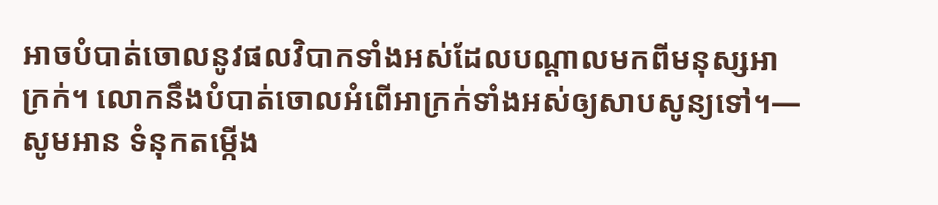អាចបំបាត់ចោលនូវផលវិបាកទាំងអស់ដែលបណ្ដាលមកពីមនុស្សអាក្រក់។ លោកនឹងបំបាត់ចោលអំពើអាក្រក់ទាំងអស់ឲ្យសាបសូន្យទៅ។—សូមអាន ទំនុកតម្កើង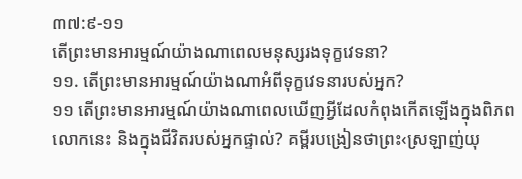៣៧:៩-១១
តើព្រះមានអារម្មណ៍យ៉ាងណាពេលមនុស្សរងទុក្ខវេទនា?
១១. តើព្រះមានអារម្មណ៍យ៉ាងណាអំពីទុក្ខវេទនារបស់អ្នក?
១១ តើព្រះមានអារម្មណ៍យ៉ាងណាពេលឃើញអ្វីដែលកំពុងកើតឡើងក្នុងពិភពលោកនេះ និងក្នុងជីវិតរបស់អ្នកផ្ទាល់? គម្ពីរបង្រៀនថាព្រះ‹ស្រឡាញ់យុ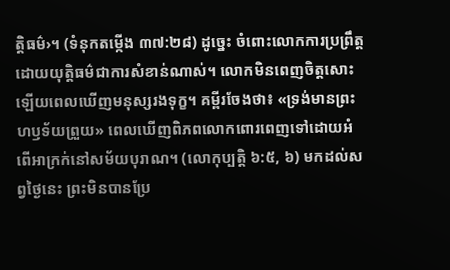ត្ដិធម៌›។ (ទំនុកតម្កើង ៣៧:២៨) ដូច្នេះ ចំពោះលោកការប្រព្រឹត្តដោយយុត្ដិធម៌ជាការសំខាន់ណាស់។ លោកមិនពេញចិត្តសោះឡើយពេលឃើញមនុស្សរងទុក្ខ។ គម្ពីរចែងថា៖ «ទ្រង់មានព្រះហឫទ័យព្រួយ» ពេលឃើញពិភពលោកពោរពេញទៅដោយអំពើអាក្រក់នៅសម័យបុរាណ។ (លោកុប្បត្តិ ៦:៥, ៦) មកដល់សព្វថ្ងៃនេះ ព្រះមិនបានប្រែ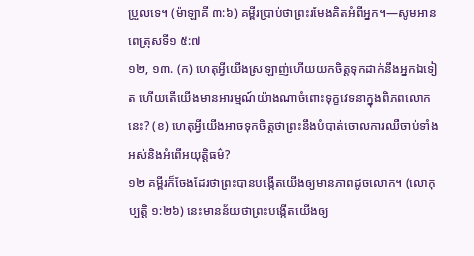ប្រួលទេ។ (ម៉ាឡាគី ៣:៦) គម្ពីរប្រាប់ថាព្រះរមែងគិតអំពីអ្នក។—សូមអាន ពេត្រុសទី១ ៥:៧
១២, ១៣. (ក) ហេតុអ្វីយើងស្រឡាញ់ហើយយកចិត្តទុកដាក់នឹងអ្នកឯទៀត ហើយតើយើងមានអារម្មណ៍យ៉ាងណាចំពោះទុក្ខវេទនាក្នុងពិភពលោកនេះ? (ខ) ហេតុអ្វីយើងអាចទុកចិត្តថាព្រះនឹងបំបាត់ចោលការឈឺចាប់ទាំងអស់និងអំពើអយុត្ដិធម៌?
១២ គម្ពីរក៏ចែងដែរថាព្រះបានបង្កើតយើងឲ្យមានភាពដូចលោក។ (លោកុប្បត្តិ ១:២៦) នេះមានន័យថាព្រះបង្កើតយើងឲ្យ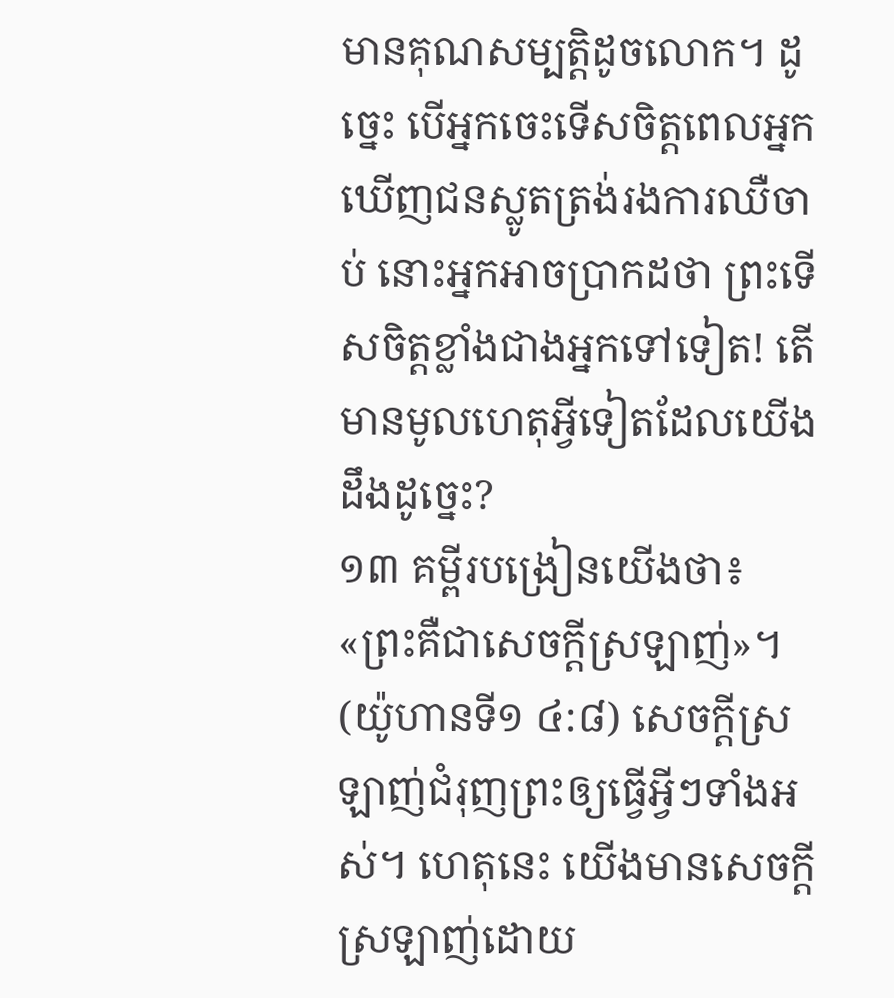មានគុណសម្បត្ដិដូចលោក។ ដូច្នេះ បើអ្នកចេះទើសចិត្តពេលអ្នកឃើញជនស្លូតត្រង់រងការឈឺចាប់ នោះអ្នកអាចប្រាកដថា ព្រះទើសចិត្តខ្លាំងជាងអ្នកទៅទៀត! តើមានមូលហេតុអ្វីទៀតដែលយើងដឹងដូច្នេះ?
១៣ គម្ពីរបង្រៀនយើងថា៖ «ព្រះគឺជាសេចក្ដីស្រឡាញ់»។ (យ៉ូហានទី១ ៤:៨) សេចក្ដីស្រឡាញ់ជំរុញព្រះឲ្យធ្វើអ្វីៗទាំងអស់។ ហេតុនេះ យើងមានសេចក្ដីស្រឡាញ់ដោយ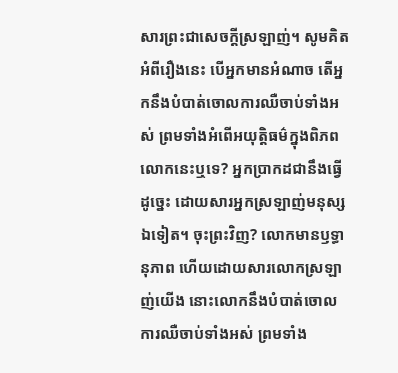សារព្រះជាសេចក្ដីស្រឡាញ់។ សូមគិតអំពីរឿងនេះ បើអ្នកមានអំណាច តើអ្នកនឹងបំបាត់ចោលការឈឺចាប់ទាំងអស់ ព្រមទាំងអំពើអយុត្ដិធម៌ក្នុងពិភពលោកនេះឬទេ? អ្នកប្រាកដជានឹងធ្វើដូច្នេះ ដោយសារអ្នកស្រឡាញ់មនុស្សឯទៀត។ ចុះព្រះវិញ? លោកមានឫទ្ធានុភាព ហើយដោយសារលោកស្រឡាញ់យើង នោះលោកនឹងបំបាត់ចោលការឈឺចាប់ទាំងអស់ ព្រមទាំង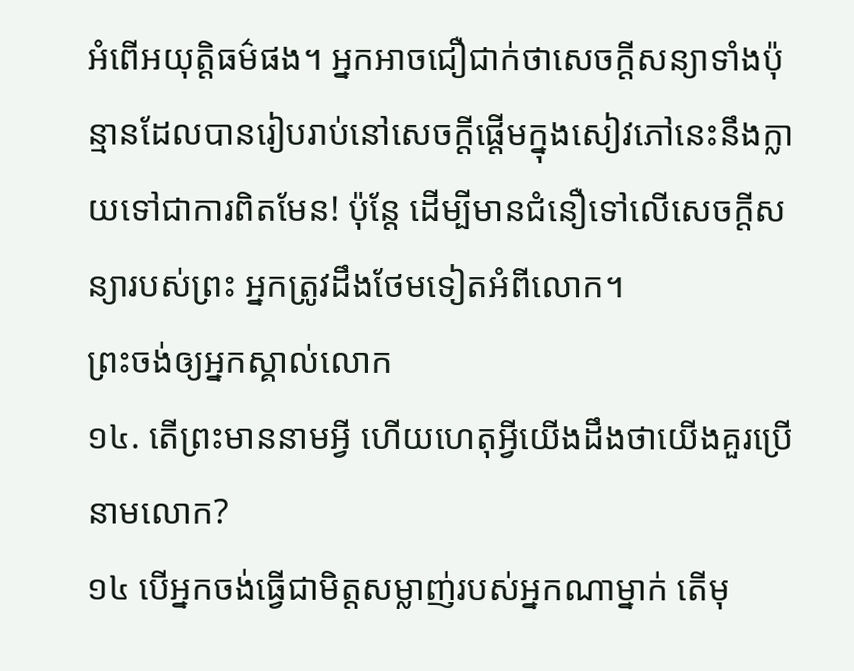អំពើអយុត្ដិធម៌ផង។ អ្នកអាចជឿជាក់ថាសេចក្ដីសន្យាទាំងប៉ុន្មានដែលបានរៀបរាប់នៅសេចក្ដីផ្ដើមក្នុងសៀវភៅនេះនឹងក្លាយទៅជាការពិតមែន! ប៉ុន្តែ ដើម្បីមានជំនឿទៅលើសេចក្ដីសន្យារបស់ព្រះ អ្នកត្រូវដឹងថែមទៀតអំពីលោក។
ព្រះចង់ឲ្យអ្នកស្គាល់លោក
១៤. តើព្រះមាននាមអ្វី ហើយហេតុអ្វីយើងដឹងថាយើងគួរប្រើនាមលោក?
១៤ បើអ្នកចង់ធ្វើជាមិត្តសម្លាញ់របស់អ្នកណាម្នាក់ តើមុ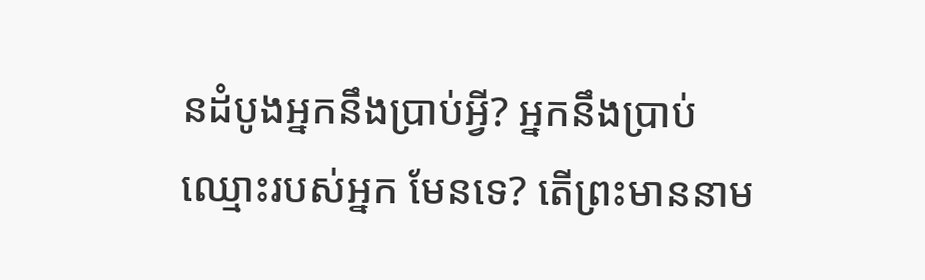នដំបូងអ្នកនឹងប្រាប់អ្វី? អ្នកនឹងប្រាប់ឈ្មោះរបស់អ្នក មែនទេ? តើព្រះមាននាម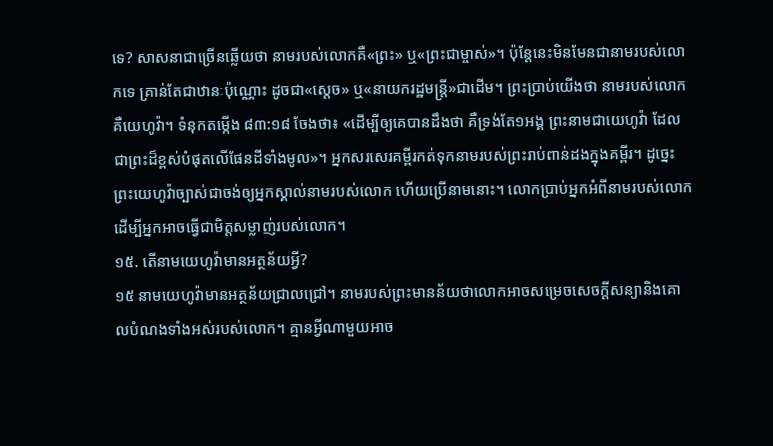ទេ? សាសនាជាច្រើនឆ្លើយថា នាមរបស់លោកគឺ«ព្រះ» ឬ«ព្រះជាម្ចាស់»។ ប៉ុន្តែនេះមិនមែនជានាមរបស់លោកទេ គ្រាន់តែជាឋានៈប៉ុណ្ណោះ ដូចជា«ស្តេច» ឬ«នាយករដ្ឋមន្ត្រី»ជាដើម។ ព្រះប្រាប់យើងថា នាមរបស់លោកគឺយេហូវ៉ា។ ទំនុកតម្កើង ៨៣:១៨ ចែងថា៖ «ដើម្បីឲ្យគេបានដឹងថា គឺទ្រង់តែ១អង្គ ព្រះនាមជាយេហូវ៉ា ដែលជាព្រះដ៏ខ្ពស់បំផុតលើផែនដីទាំងមូល»។ អ្នកសរសេរគម្ពីរកត់ទុកនាមរបស់ព្រះរាប់ពាន់ដងក្នុងគម្ពីរ។ ដូច្នេះ ព្រះយេហូវ៉ាច្បាស់ជាចង់ឲ្យអ្នកស្គាល់នាមរបស់លោក ហើយប្រើនាមនោះ។ លោកប្រាប់អ្នកអំពីនាមរបស់លោក ដើម្បីអ្នកអាចធ្វើជាមិត្តសម្លាញ់របស់លោក។
១៥. តើនាមយេហូវ៉ាមានអត្ថន័យអ្វី?
១៥ នាមយេហូវ៉ាមានអត្ថន័យជ្រាលជ្រៅ។ នាមរបស់ព្រះមានន័យថាលោកអាចសម្រេចសេចក្ដីសន្យានិងគោលបំណងទាំងអស់របស់លោក។ គ្មានអ្វីណាមួយអាច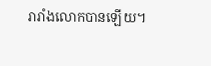រារាំងលោកបានឡើយ។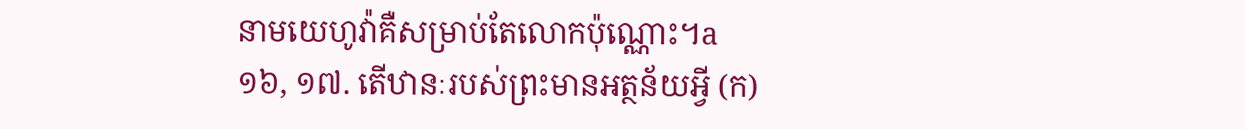នាមយេហូវ៉ាគឺសម្រាប់តែលោកប៉ុណ្ណោះ។a
១៦, ១៧. តើឋានៈរបស់ព្រះមានអត្ថន័យអ្វី (ក)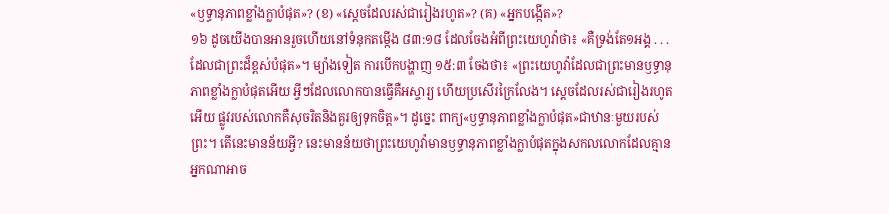«ឫទ្ធានុភាពខ្លាំងក្លាបំផុត»? (ខ) «ស្តេចដែលរស់ជារៀងរហូត»? (គ) «អ្នកបង្កើត»?
១៦ ដូចយើងបានអានរួចហើយនៅទំនុកតម្កើង ៨៣:១៨ ដែលចែងអំពីព្រះយេហូវ៉ាថា៖ «គឺទ្រង់តែ១អង្គ . . . ដែលជាព្រះដ៏ខ្ពស់បំផុត»។ ម្យ៉ាងទៀត ការបើកបង្ហាញ ១៥:៣ ចែងថា៖ «ព្រះយេហូវ៉ាដែលជាព្រះមានឫទ្ធានុភាពខ្លាំងក្លាបំផុតអើយ អ្វីៗដែលលោកបានធ្វើគឺអស្ចារ្យ ហើយប្រសើរក្រៃលែង។ ស្តេចដែលរស់ជារៀងរហូតអើយ ផ្លូវរបស់លោកគឺសុចរិតនិងគួរឲ្យទុកចិត្ត»។ ដូច្នេះ ពាក្យ«ឫទ្ធានុភាពខ្លាំងក្លាបំផុត»ជាឋានៈមួយរបស់ព្រះ។ តើនេះមានន័យអ្វី? នេះមានន័យថាព្រះយេហូវ៉ាមានឫទ្ធានុភាពខ្លាំងក្លាបំផុតក្នុងសកលលោកដែលគ្មានអ្នកណាអាច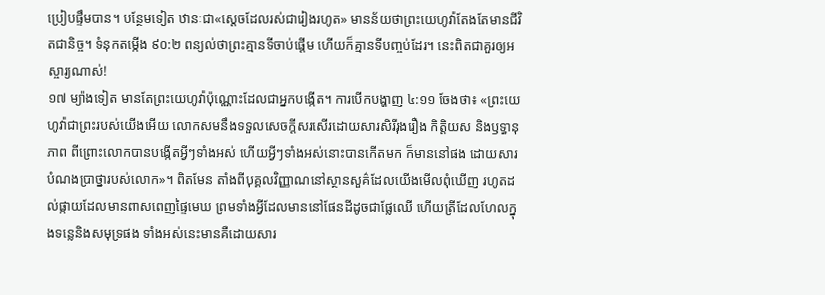ប្រៀបផ្ទឹមបាន។ បន្ថែមទៀត ឋានៈជា«ស្តេចដែលរស់ជារៀងរហូត» មានន័យថាព្រះយេហូវ៉ាតែងតែមានជីវិតជានិច្ច។ ទំនុកតម្កើង ៩០:២ ពន្យល់ថាព្រះគ្មានទីចាប់ផ្ដើម ហើយក៏គ្មានទីបញ្ចប់ដែរ។ នេះពិតជាគួរឲ្យអស្ចារ្យណាស់!
១៧ ម្យ៉ាងទៀត មានតែព្រះយេហូវ៉ាប៉ុណ្ណោះដែលជាអ្នកបង្កើត។ ការបើកបង្ហាញ ៤:១១ ចែងថា៖ «ព្រះយេហូវ៉ាជាព្រះរបស់យើងអើយ លោកសមនឹងទទួលសេចក្ដីសរសើរដោយសារសិរីរុងរឿង កិត្ដិយស និងឫទ្ធានុភាព ពីព្រោះលោកបានបង្កើតអ្វីៗទាំងអស់ ហើយអ្វីៗទាំងអស់នោះបានកើតមក ក៏មាននៅផង ដោយសារបំណងប្រាថ្នារបស់លោក»។ ពិតមែន តាំងពីបុគ្គលវិញ្ញាណនៅស្ថានសួគ៌ដែលយើងមើលពុំឃើញ រហូតដល់ផ្កាយដែលមានពាសពេញផ្ទៃមេឃ ព្រមទាំងអ្វីដែលមាននៅផែនដីដូចជាផ្លែឈើ ហើយត្រីដែលហែលក្នុងទន្លេនិងសមុទ្រផង ទាំងអស់នេះមានគឺដោយសារ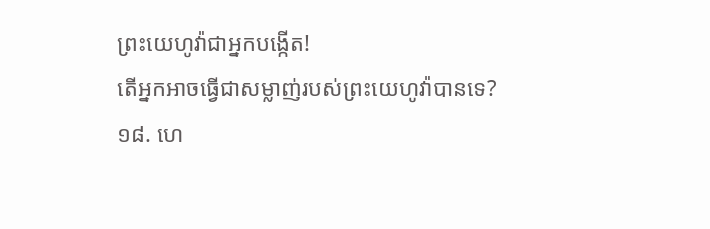ព្រះយេហូវ៉ាជាអ្នកបង្កើត!
តើអ្នកអាចធ្វើជាសម្លាញ់របស់ព្រះយេហូវ៉ាបានទេ?
១៨. ហេ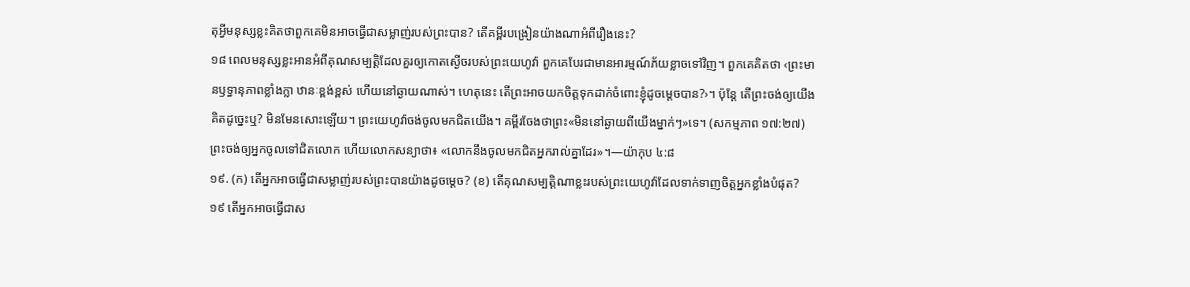តុអ្វីមនុស្សខ្លះគិតថាពួកគេមិនអាចធ្វើជាសម្លាញ់របស់ព្រះបាន? តើគម្ពីរបង្រៀនយ៉ាងណាអំពីរឿងនេះ?
១៨ ពេលមនុស្សខ្លះអានអំពីគុណសម្បត្ដិដែលគួរឲ្យកោតស្ងើចរបស់ព្រះយេហូវ៉ា ពួកគេបែរជាមានអារម្មណ៍ភ័យខ្លាចទៅវិញ។ ពួកគេគិតថា ‹ព្រះមានឫទ្ធានុភាពខ្លាំងក្លា ឋានៈខ្ពង់ខ្ពស់ ហើយនៅឆ្ងាយណាស់។ ហេតុនេះ តើព្រះអាចយកចិត្តទុកដាក់ចំពោះខ្ញុំដូចម្ដេចបាន?›។ ប៉ុន្តែ តើព្រះចង់ឲ្យយើងគិតដូច្នេះឬ? មិនមែនសោះឡើយ។ ព្រះយេហូវ៉ាចង់ចូលមកជិតយើង។ គម្ពីរចែងថាព្រះ«មិននៅឆ្ងាយពីយើងម្នាក់ៗ»ទេ។ (សកម្មភាព ១៧:២៧) ព្រះចង់ឲ្យអ្នកចូលទៅជិតលោក ហើយលោកសន្យាថា៖ «លោកនឹងចូលមកជិតអ្នករាល់គ្នាដែរ»។—យ៉ាកុប ៤:៨
១៩. (ក) តើអ្នកអាចធ្វើជាសម្លាញ់របស់ព្រះបានយ៉ាងដូចម្ដេច? (ខ) តើគុណសម្បត្ដិណាខ្លះរបស់ព្រះយេហូវ៉ាដែលទាក់ទាញចិត្តអ្នកខ្លាំងបំផុត?
១៩ តើអ្នកអាចធ្វើជាស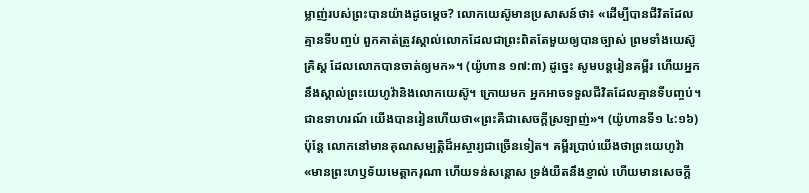ម្លាញ់របស់ព្រះបានយ៉ាងដូចម្ដេច? លោកយេស៊ូមានប្រសាសន៍ថា៖ «ដើម្បីបានជីវិតដែលគ្មានទីបញ្ចប់ ពួកគាត់ត្រូវស្គាល់លោកដែលជាព្រះពិតតែមួយឲ្យបានច្បាស់ ព្រមទាំងយេស៊ូគ្រិស្ត ដែលលោកបានចាត់ឲ្យមក»។ (យ៉ូហាន ១៧:៣) ដូច្នេះ សូមបន្តរៀនគម្ពីរ ហើយអ្នកនឹងស្គាល់ព្រះយេហូវ៉ានិងលោកយេស៊ូ។ ក្រោយមក អ្នកអាចទទួលជីវិតដែលគ្មានទីបញ្ចប់។ ជាឧទាហរណ៍ យើងបានរៀនហើយថា«ព្រះគឺជាសេចក្ដីស្រឡាញ់»។ (យ៉ូហានទី១ ៤:១៦) ប៉ុន្តែ លោកនៅមានគុណសម្បត្ដិដ៏អស្ចារ្យជាច្រើនទៀត។ គម្ពីរប្រាប់យើងថាព្រះយេហូវ៉ា«មានព្រះហឫទ័យមេត្ដាករុណា ហើយទន់សន្ដោស ទ្រង់យឺតនឹងខ្ញាល់ ហើយមានសេចក្ដី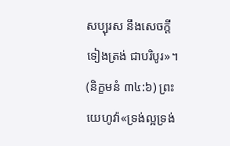សប្បុរស នឹងសេចក្ដីទៀងត្រង់ ជាបរិបូរ»។ (និក្ខមនំ ៣៤:៦) ព្រះយេហូវ៉ា«ទ្រង់ល្អទ្រង់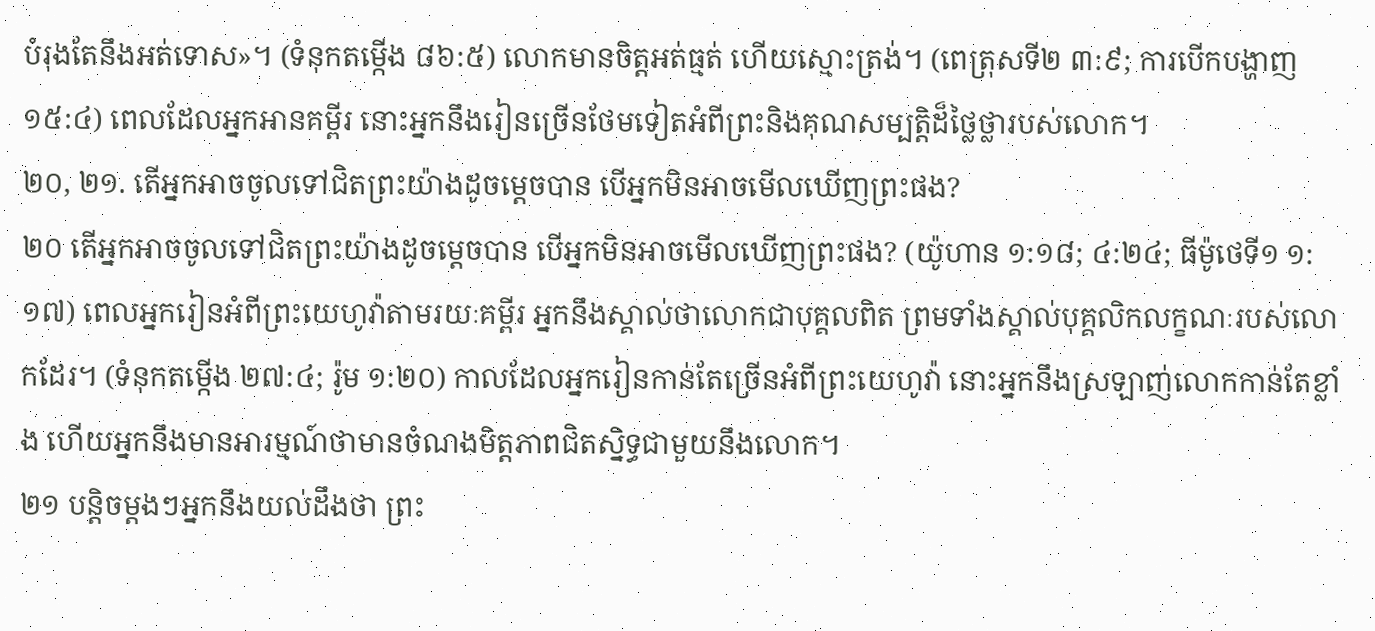បំរុងតែនឹងអត់ទោស»។ (ទំនុកតម្កើង ៨៦:៥) លោកមានចិត្តអត់ធ្មត់ ហើយស្មោះត្រង់។ (ពេត្រុសទី២ ៣:៩; ការបើកបង្ហាញ ១៥:៤) ពេលដែលអ្នកអានគម្ពីរ នោះអ្នកនឹងរៀនច្រើនថែមទៀតអំពីព្រះនិងគុណសម្បត្ដិដ៏ថ្លៃថ្លារបស់លោក។
២០, ២១. តើអ្នកអាចចូលទៅជិតព្រះយ៉ាងដូចម្ដេចបាន បើអ្នកមិនអាចមើលឃើញព្រះផង?
២០ តើអ្នកអាចចូលទៅជិតព្រះយ៉ាងដូចម្ដេចបាន បើអ្នកមិនអាចមើលឃើញព្រះផង? (យ៉ូហាន ១:១៨; ៤:២៤; ធីម៉ូថេទី១ ១:១៧) ពេលអ្នករៀនអំពីព្រះយេហូវ៉ាតាមរយៈគម្ពីរ អ្នកនឹងស្គាល់ថាលោកជាបុគ្គលពិត ព្រមទាំងស្គាល់បុគ្គលិកលក្ខណៈរបស់លោកដែរ។ (ទំនុកតម្កើង ២៧:៤; រ៉ូម ១:២០) កាលដែលអ្នករៀនកាន់តែច្រើនអំពីព្រះយេហូវ៉ា នោះអ្នកនឹងស្រឡាញ់លោកកាន់តែខ្លាំង ហើយអ្នកនឹងមានអារម្មណ៍ថាមានចំណងមិត្តភាពជិតស្និទ្ធជាមួយនឹងលោក។
២១ បន្ដិចម្ដងៗអ្នកនឹងយល់ដឹងថា ព្រះ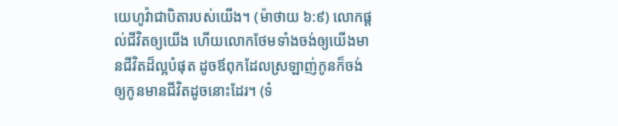យេហូវ៉ាជាបិតារបស់យើង។ (ម៉ាថាយ ៦:៩) លោកផ្ដល់ជីវិតឲ្យយើង ហើយលោកថែមទាំងចង់ឲ្យយើងមានជីវិតដ៏ល្អបំផុត ដូចឪពុកដែលស្រឡាញ់កូនក៏ចង់ឲ្យកូនមានជីវិតដូចនោះដែរ។ (ទំ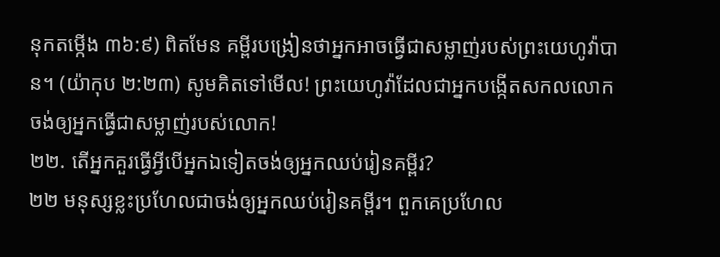នុកតម្កើង ៣៦:៩) ពិតមែន គម្ពីរបង្រៀនថាអ្នកអាចធ្វើជាសម្លាញ់របស់ព្រះយេហូវ៉ាបាន។ (យ៉ាកុប ២:២៣) សូមគិតទៅមើល! ព្រះយេហូវ៉ាដែលជាអ្នកបង្កើតសកលលោក ចង់ឲ្យអ្នកធ្វើជាសម្លាញ់របស់លោក!
២២. តើអ្នកគួរធ្វើអ្វីបើអ្នកឯទៀតចង់ឲ្យអ្នកឈប់រៀនគម្ពីរ?
២២ មនុស្សខ្លះប្រហែលជាចង់ឲ្យអ្នកឈប់រៀនគម្ពីរ។ ពួកគេប្រហែល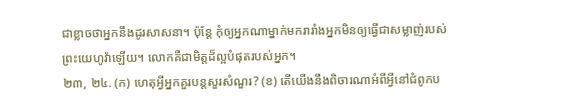ជាខ្លាចថាអ្នកនឹងដូរសាសនា។ ប៉ុន្តែ កុំឲ្យអ្នកណាម្នាក់មករារាំងអ្នកមិនឲ្យធ្វើជាសម្លាញ់របស់ព្រះយេហូវ៉ាឡើយ។ លោកគឺជាមិត្តដ៏ល្អបំផុតរបស់អ្នក។
២៣, ២៤. (ក) ហេតុអ្វីអ្នកគួរបន្តសួរសំណួរ? (ខ) តើយើងនឹងពិចារណាអំពីអ្វីនៅជំពូកប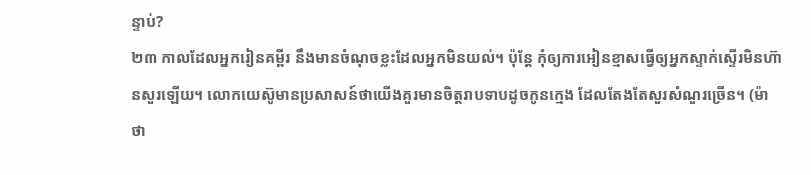ន្ទាប់?
២៣ កាលដែលអ្នករៀនគម្ពីរ នឹងមានចំណុចខ្លះដែលអ្នកមិនយល់។ ប៉ុន្តែ កុំឲ្យការអៀនខ្មាសធ្វើឲ្យអ្នកស្ទាក់ស្ទើរមិនហ៊ានសួរឡើយ។ លោកយេស៊ូមានប្រសាសន៍ថាយើងគួរមានចិត្តរាបទាបដូចកូនក្មេង ដែលតែងតែសួរសំណួរច្រើន។ (ម៉ាថា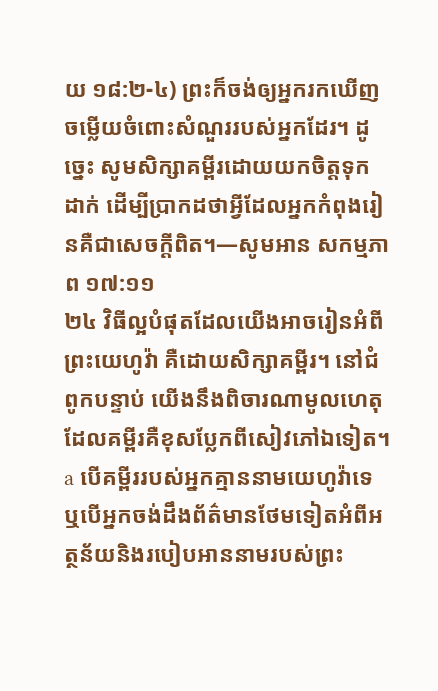យ ១៨:២-៤) ព្រះក៏ចង់ឲ្យអ្នករកឃើញចម្លើយចំពោះសំណួររបស់អ្នកដែរ។ ដូច្នេះ សូមសិក្សាគម្ពីរដោយយកចិត្តទុកដាក់ ដើម្បីប្រាកដថាអ្វីដែលអ្នកកំពុងរៀនគឺជាសេចក្ដីពិត។—សូមអាន សកម្មភាព ១៧:១១
២៤ វិធីល្អបំផុតដែលយើងអាចរៀនអំពីព្រះយេហូវ៉ា គឺដោយសិក្សាគម្ពីរ។ នៅជំពូកបន្ទាប់ យើងនឹងពិចារណាមូលហេតុដែលគម្ពីរគឺខុសប្លែកពីសៀវភៅឯទៀត។
a បើគម្ពីររបស់អ្នកគ្មាននាមយេហូវ៉ាទេ ឬបើអ្នកចង់ដឹងព័ត៌មានថែមទៀតអំពីអត្ថន័យនិងរបៀបអាននាមរបស់ព្រះ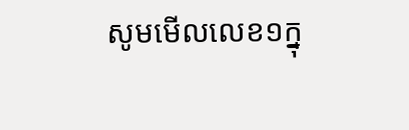សូមមើលលេខ១ក្នុ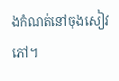ងកំណត់នៅចុងសៀវភៅ។